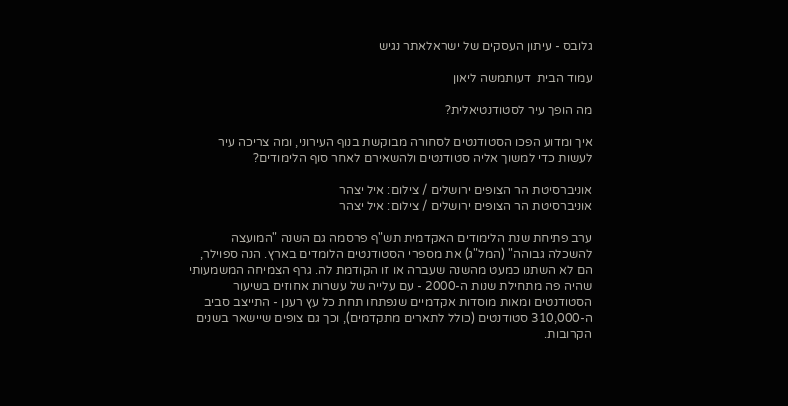גלובס - עיתון העסקים של ישראלאתר נגיש

עמוד הבית  דעותמשה ליאון

מה הופך עיר לסטודנטיאלית?

איך ומדוע הפכו הסטודנטים לסחורה מבוקשת בנוף העירוני, ומה צריכה עיר לעשות כדי למשוך אליה סטודנטים ולהשאירם לאחר סוף הלימודים?

אוניברסיטת הר הצופים ירושלים / צילום: איל יצהר
אוניברסיטת הר הצופים ירושלים / צילום: איל יצהר

ערב פתיחת שנת הלימודים האקדמית תש"ף פרסמה גם השנה "המועצה להשכלה גבוהה" (המל"ג) את מספרי הסטודנטים הלומדים בארץ. הנה ספוילר, הם לא השתנו כמעט מהשנה שעברה או זו הקודמת לה. גרף הצמיחה המשמעותי שהיה פה מתחילת שנות ה-2000 - עם עלייה של עשרות אחוזים בשיעור הסטודנטים ומאות מוסדות אקדמיים שנפתחו תחת כל עץ רענן - התייצב סביב ה-310,000 סטודנטים (כולל לתארים מתקדמים), וכך גם צופים שיישאר בשנים הקרובות.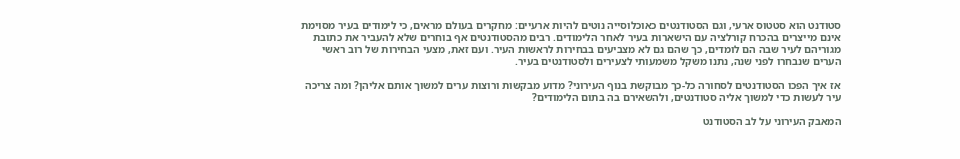סטודנט הוא סטטוס ארעי, וגם הסטודנטים כאוכלוסייה נוטים להיות ארעיים: מחקרים בעולם מראים, כי לימודים בעיר מסוימת אינם מייצרים בהכרח קורלציה עם הישארות בעיר לאחר הלימודים. רבים מהסטודנטים אף בוחרים שלא להעביר את כתובת מגוריהם לעיר שבה הם לומדים, כך שהם גם לא מצביעים בבחירות לראשות העיר. ועם זאת, מצעי הבחירות של רוב ראשי הערים שנבחרו לפני שנה, נתנו משקל משמעותי לצעירים ולסטודנטים בעיר.

אז איך הפכו הסטודנטים לסחורה כל-כך מבוקשת בנוף העירוני? מדוע מבקשות ורוצות ערים למשוך אותם אליהן? ומה צריכה עיר לעשות כדי למשוך אליה סטודנטים, ולהשאירם בה בתום הלימודים?

המאבק העירוני על לב הסטודנט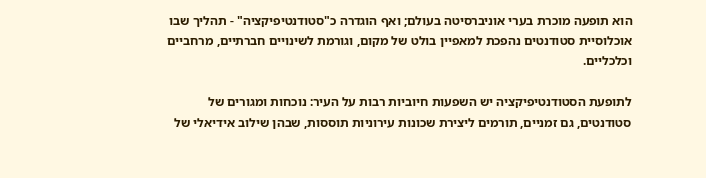הוא תופעה מוכרת בערי אוניברסיטה בעולם; ואף הוגדרה כ"סטודנטיפיקציה" - תהליך שבו אוכלוסיית סטודנטים נהפכת למאפיין בולט של מקום, וגורמת לשינויים חברתיים, מרחביים וכלכליים.

לתופעת הסטודנטיפיקציה יש השפעות חיוביות רבות על העיר: נוכחות ומגורים של סטודנטים, גם זמניים, תורמים ליצירת שכונות עירוניות תוססות, שבהן שילוב אידיאלי של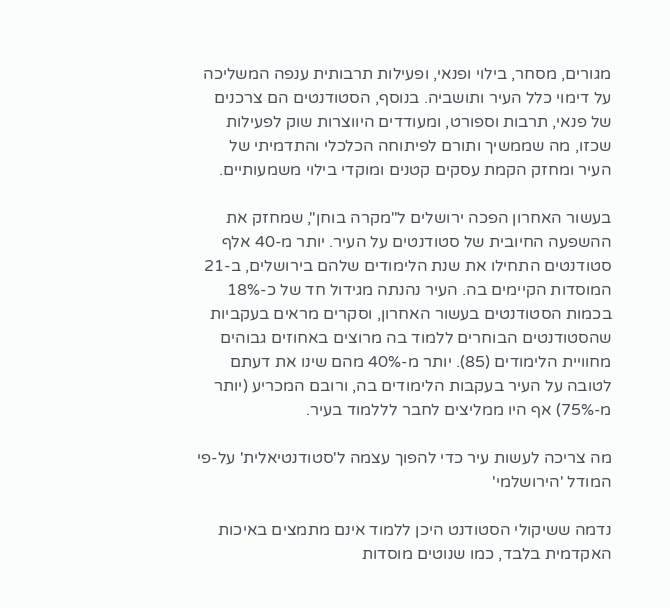מגורים, מסחר, בילוי ופנאי, ופעילות תרבותית ענפה המשליכה על דימוי כלל העיר ותושביה. בנוסף, הסטודנטים הם צרכנים של פנאי, תרבות וספורט, ומעודדים היווצרות שוק לפעילות שכזו, מה שממשיך ותורם לפיתוחה הכלכלי והתדמיתי של העיר ומחזק הקמת עסקים קטנים ומוקדי בילוי משמעותיים.

בעשור האחרון הפכה ירושלים ל"מקרה בוחן", שמחזק את ההשפעה החיובית של סטודנטים על העיר. יותר מ-40 אלף סטודנטים התחילו את שנת הלימודים שלהם בירושלים, ב-21 המוסדות הקיימים בה. העיר נהנתה מגידול חד של כ-18% בכמות הסטודנטים בעשור האחרון, וסקרים מראים בעקביות שהסטודנטים הבוחרים ללמוד בה מרוצים באחוזים גבוהים מחוויית הלימודים (85). יותר מ-40% מהם שינו את דעתם לטובה על העיר בעקבות הלימודים בה, ורובם המכריע (יותר מ-75%) אף היו ממליצים לחבר לללמוד בעיר.

מה צריכה לעשות עיר כדי להפוך עצמה ל'סטודנטיאלית' על-פי המודל 'הירושלמי'

נדמה ששיקולי הסטודנט היכן ללמוד אינם מתמצים באיכות האקדמית בלבד, כמו שנוטים מוסדות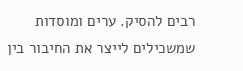רבים להסיק. ערים ומוסדות שמשכילים לייצר את החיבור בין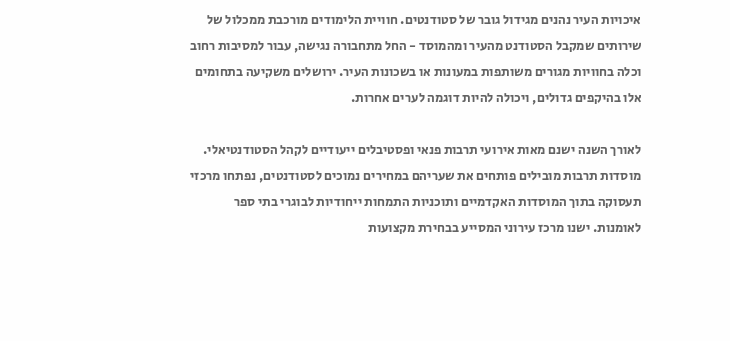איכויות העיר נהנים מגידול גובר של סטודנטים. חוויית הלימודים מורכבת ממכלול של שירותים שמקבל הסטודנט מהעיר ומהמוסד - החל מתחבורה נגישה, עבור למסיבות רחוב וכלה בחוויות מגורים משותפות במעונות או בשכונות העיר. ירושלים משקיעה בתחומים אלו בהיקפים גדולים, ויכולה להיות דוגמה לערים אחרות.

לאורך השנה ישנם מאות אירועי תרבות פנאי ופסטיבלים ייעודיים לקהל הסטודנטיאלי. מוסדות תרבות מובילים פותחים את שעריהם במחירים נמוכים לסטודנטים, נפתחו מרכזי תעסוקה בתוך המוסדות האקדמיים ותוכניות התמחות ייחודיות לבוגרי בתי ספר לאומנות. ישנו מרכז עירוני המסייע בבחירת מקצועות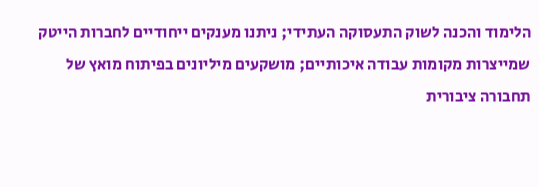הלימוד והכנה לשוק התעסוקה העתידי; ניתנו מענקים ייחודיים לחברות הייטק שמייצרות מקומות עבודה איכותיים; מושקעים מיליונים בפיתוח מואץ של תחבורה ציבורית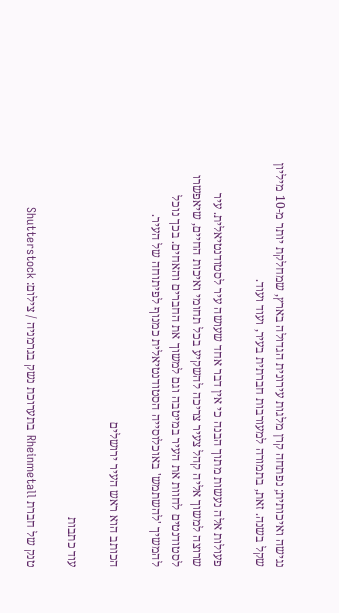נגישה ואיכותית; נפתחה קרן מלגות עירונית הגדולה בארץ, שמחלקת יותר מ-10 מיליון שקל בשנה. זאת, בתמורה למעורבות חברתית בעיר, ועוד ועוד.

פעולות אלה נעשות מתוך הבנה כי אין דבר אחד שעושה עיר לסטודנטיאלית. עיר שרוצה למשוך אליה קהל צעיר צריכה להשקיע בכל תחומי ואיכות החיים, שיאפשרו לסטודנטים לחוות את העיר במיטבה וגם למשוך את החברים והאחים. בכך נוכל להמשיך 'להשתמש' באוכלוסייה הסטודנטיאלית כמנוף לפיתוחה של העיר.

הכותב הוא ראש העיר ירושלים

עוד כתבות

טנק של חברת Rheinmetall בתערוכת נשק בגרמניה / צילום: Shutterstock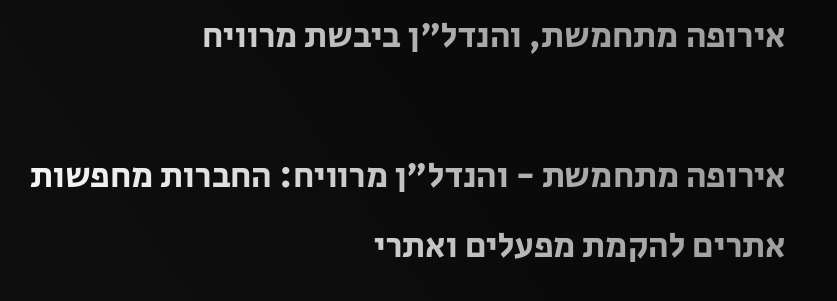אירופה מתחמשת, והנדל"ן ביבשת מרוויח

אירופה מתחמשת - והנדל"ן מרוויח: החברות מחפשות אתרים להקמת מפעלים ואתרי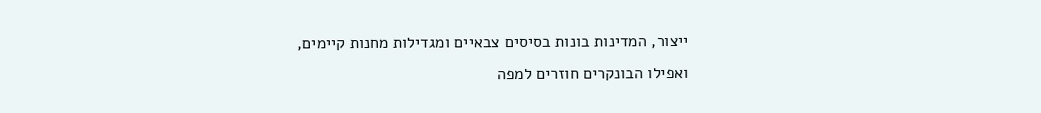ייצור, המדינות בונות בסיסים צבאיים ומגדילות מחנות קיימים, ואפילו הבונקרים חוזרים למפה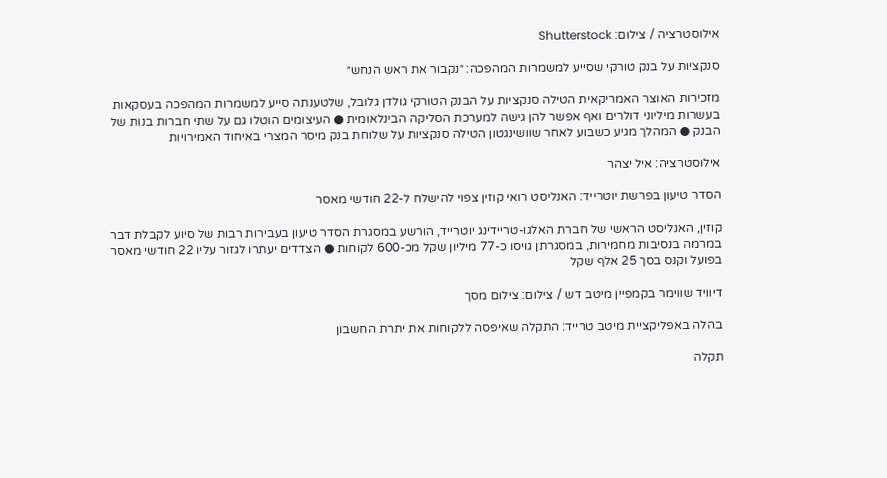אילוסטרציה / צילום: Shutterstock

סנקציות על בנק טורקי שסייע למשמרות המהפכה: ״נקבור את ראש הנחש״

מזכירות האוצר האמריקאית הטילה סנקציות על הבנק הטורקי גולדן גלובל, שלטענתה סייע למשמרות המהפכה בעסקאות בעשרות מיליוני דולרים ואף אפשר להן גישה למערכת הסליקה הבינלאומית ● העיצומים הוטלו גם על שתי חברות בנות של הבנק ● המהלך מגיע כשבוע לאחר שוושינגטון הטילה סנקציות על שלוחת בנק מיסר המצרי באיחוד האמירויות

אילוסטרציה: איל יצהר

הסדר טיעון בפרשת יוטרייד: האנליסט רואי קוזין צפוי להישלח ל-22 חודשי מאסר

קוזין, האנליסט הראשי של חברת האלגו-טריידינג יוטרייד, הורשע במסגרת הסדר טיעון בעבירות רבות של סיוע לקבלת דבר במרמה בנסיבות מחמירות, במסגרתן גויסו כ-77 מיליון שקל מכ-600 לקוחות ● הצדדים יעתרו לגזור עליו 22 חודשי מאסר בפועל וקנס בסך 25 אלף שקל

דיוויד שווימר בקמפיין מיטב דש / צילום: צילום מסך

בהלה באפליקציית מיטב טרייד: התקלה שאיפסה ללקוחות את יתרת החשבון

תקלה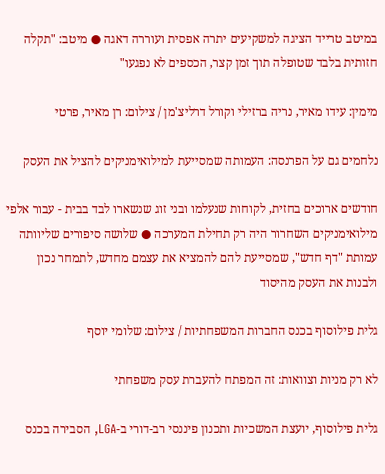במיטב טרייד הציגה למשקיעים יתרה אפסית ועוררה דאגה ● מיטב: "תקלה חזותית בלבד שטופלה תוך זמן קצר, הכספים לא נפגעו"

מימין: עידו מאיר, נריה ברזילי וקורל דרליצ'מן / צילום: רן מאיר, פרטי

נלחמים גם על הפרנסה: העמותה שמסייעת למילואימניקים להציל את העסק

חודשים ארוכים בחזית, לקוחות שנעלמו ובני זוג שנשארו לבד בבית - עבור אלפי מילואימניקים השחרור היה רק תחילת המערכה ● שלושה סיפורים שליוותה עמותת "דף חדש", שמסייעת להם להמציא את עצמם מחדש, לתמחר נכון ולבנות את העסק מהיסוד

גלית פילוסוף בכנס החברות המשפחתיות / צילום: שלומי יוסף

לא רק מניות וצוואות: זה המפתח להעברת עסק משפחתי

גלית פילוסוף, יועצת המשכיות ותכנון פיננסי רב-דורי ב-LGA, הסבירה בכנס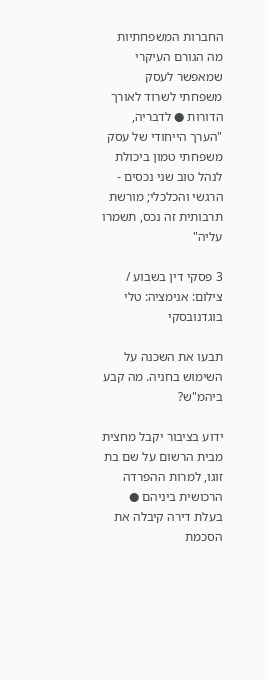החברות המשפחתיות מה הגורם העיקרי שמאפשר לעסק משפחתי לשרוד לאורך הדורות ● לדבריה, "הערך הייחודי של עסק משפחתי טמון ביכולת לנהל טוב שני נכסים - הרגשי והכלכלי; מורשת תרבותית זה נכס, תשמרו עליה"

3 פסקי דין בשבוע / צילום: אנימציה: טלי בוגדנובסקי

תבעו את השכנה על השימוש בחניה. מה קבע ביהמ"ש?

ידוע בציבור יקבל מחצית מבית הרשום על שם בת זוגו, למרות ההפרדה הרכושית ביניהם ● בעלת דירה קיבלה את הסכמת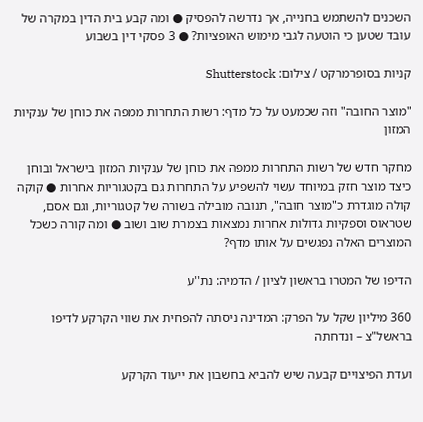השכנים להשתמש בחנייה, אך נדרשה להפסיק ● ומה קבע בית הדין במקרה של עובד שטען כי הוטעה לגבי מימוש האופציות? ● 3 פסקי דין בשבוע

קניות בסופרמרקט / צילום: Shutterstock

"מוצר החובה" וזה שכמעט על כל מדף: רשות התחרות ממפה את כוחן של ענקיות המזון

מחקר חדש של רשות התחרות ממפה את כוחן של ענקיות המזון בישראל ובוחן כיצד מוצר חזק במיוחד עשוי להשפיע על התחרות גם בקטגוריות אחרות ● קוקה קולה מוגדרת כ"מוצר חובה", תנובה מובילה בשורה של קטגוריות, וגם אסם, שטראוס וספקיות גדולות אחרות נמצאות בצמרת שוב ושוב ● ומה קורה כשכל המוצרים האלה נפגשים על אותו מדף?

הדיפו של המטרו בראשון לציון / הדמיה: נת''ע

360 מיליון שקל על הפרק: המדינה ניסתה להפחית את שווי הקרקע לדיפו בראשל"צ – ונדחתה

ועדת הפיצויים קבעה שיש להביא בחשבון את ייעוד הקרקע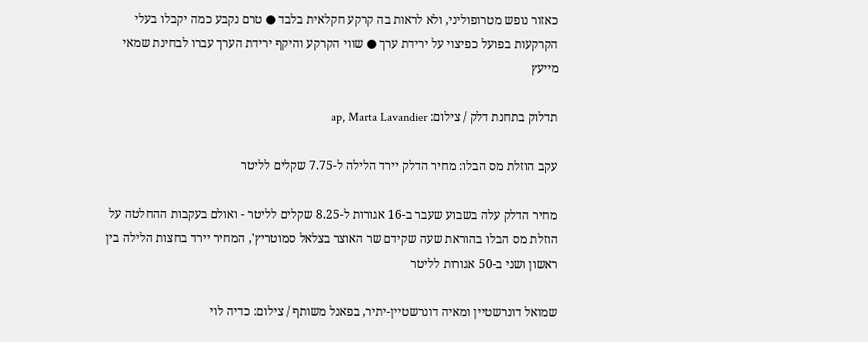כאזור נופש מטרופוליני, ולא לראות בה קרקע חקלאית בלבד ● טרם נקבע כמה יקבלו בעלי הקרקעות בפועל כפיצוי על ירידת ערך ● שווי הקרקע והיקף ירידת הערך עברו לבחינת שמאי מייעץ

תדלוק בתחנת דלק / צילום: ap, Marta Lavandier

עקב הוזלת מס הבלו: מחיר הדלק יירד הלילה ל-7.75 שקלים לליטר

מחיר הדלק עלה בשבוע שעבר ב-16 אגורות ל-8.25 שקלים לליטר - ואולם בעקבות ההחלטה על הוזלת מס הבלו בהוראת שעה שקידם שר האוצר בצלאל סמוטריץ', המחיר יירד בחצות הלילה בין ראשון ושני ב-50 אגורות לליטר

שמואל דונרשטיין ומאיה דונרשטיין-יתיר, בפאנל משותף / צילום: כדיה לוי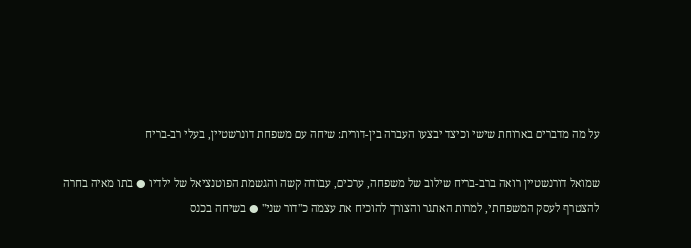על מה מדברים בארוחת שישי וכיצד יבצעו העברה בין-דורית: שיחה עם משפחת דונרשטיין, בעלי רב-בריח

שמואל דורנשטיין רואה ברב-בריח שילוב של משפחה, ערכים, עבודה קשה והגשמת הפוטנציאל של ילדיו ● בתו מאיה בחרה להצטרף לעסק המשפחתי, למרות האתגר והצורך להוכיח את עצמה כ"דור שני" ● בשיחה בכנס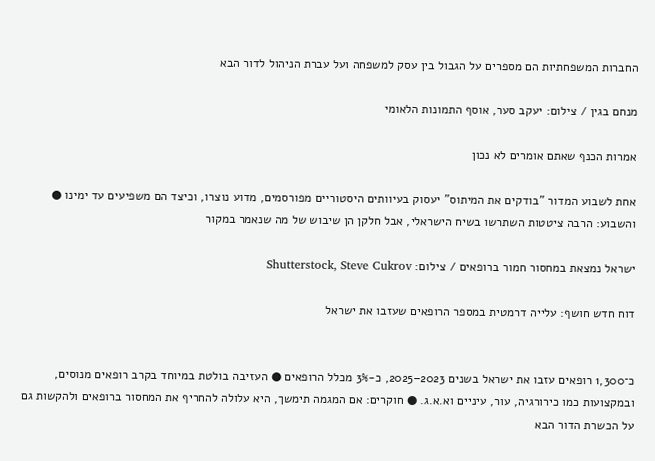החברות המשפחתיות הם מספרים על הגבול בין עסק למשפחה ועל עברת הניהול לדור הבא

מנחם בגין / צילום: יעקב סער, אוסף התמונות הלאומי

אמרות הכנף שאתם אומרים לא נכון

אחת לשבוע המדור "בודקים את המיתוס" יעסוק בעיוותים היסטוריים מפורסמים, מדוע נוצרו, וכיצד הם משפיעים עד ימינו ● והשבוע: הרבה ציטטות השתרשו בשיח הישראלי, אבל חלקן הן שיבוש של מה שנאמר במקור

ישראל נמצאת במחסור חמור ברופאים / צילום: Shutterstock, Steve Cukrov

דוח חדש חושף: עלייה דרמטית במספר הרופאים שעזבו את ישראל


כ־1,300 רופאים עזבו את ישראל בשנים 2023–2025, כ-3% מכלל הרופאים ● העזיבה בולטת במיוחד בקרב רופאים מנוסים, ובמקצועות כמו כירורגיה, עור, עיניים וא.א.ג. ● חוקרים: אם המגמה תימשך, היא עלולה להחריף את המחסור ברופאים ולהקשות גם על הכשרת הדור הבא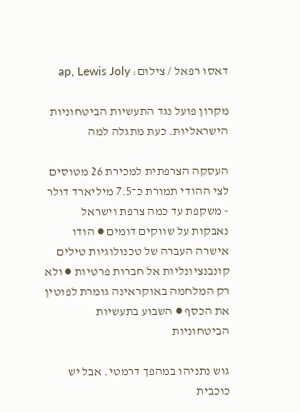דאסו רפאל / צילום: ap, Lewis Joly

מקרון פועל נגד התעשיות הביטחוניות הישראליות. כעת מתגלה למה

העסקה הצרפתית למכירת 26 מטוסים לצי ההודי תמורת כ־7.5 מיליארד דולר - משקפת עד כמה צרפת וישראל נאבקות על שווקים דומים ● הודו אישרה העברה של טכנולוגיות טילים קונבנציונליות אל חברות פרטיות ● ולא רק המלחמה באוקראינה גומרת לפוטין את הכסף ● השבוע בתעשיות הביטחוניות

גוש נתניהו במהפך דרמטי. אבל יש כוכבית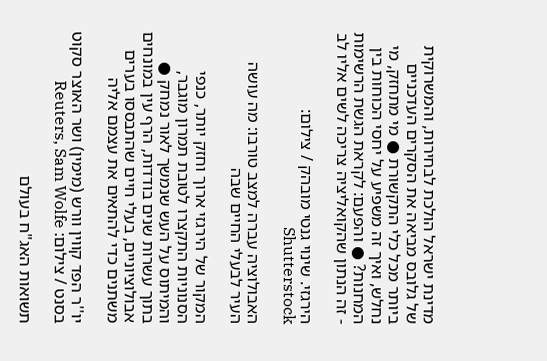מדינת ישראל הולכת לבחירות, והמשרוקית של גלובס מביאה את הסקרים העדכניים ביותר מכל כלי התקשורת ● מי מתחזק, מי נחלש, ואיך זה משפיע על יחסי הכוחות בין המחנות? ● והפעם: לקראת הגשת הרשימות - זה הנתון שהקואליציה צריכה לשים אליו לב

הירגזי. שינוי גנטי מובהק / צילום: Shutterstock

האבולוציה עברה למצב טורבו: מה עושה העיר לבעלי החיים שבה

המקור של הירגזי ארוך וחזק יותר, כנפי הסנוניות התקצרו לטובת תמרון מוגבר, והמיתוס על העש שנמשך לאור נמחק ● בתוך עשרות שנים בודדות, הרף עין במונחים אבולוציוניים, בעלי חיים שהתבססו בערים משתנים כדי להתאים את עצמם אליה

יו''ר הפד קווין וורש (מימין) ושר האוצר סקוט בסנט / צילום: Reuters, Sam Wolfe

תשואות האג"ח בעולם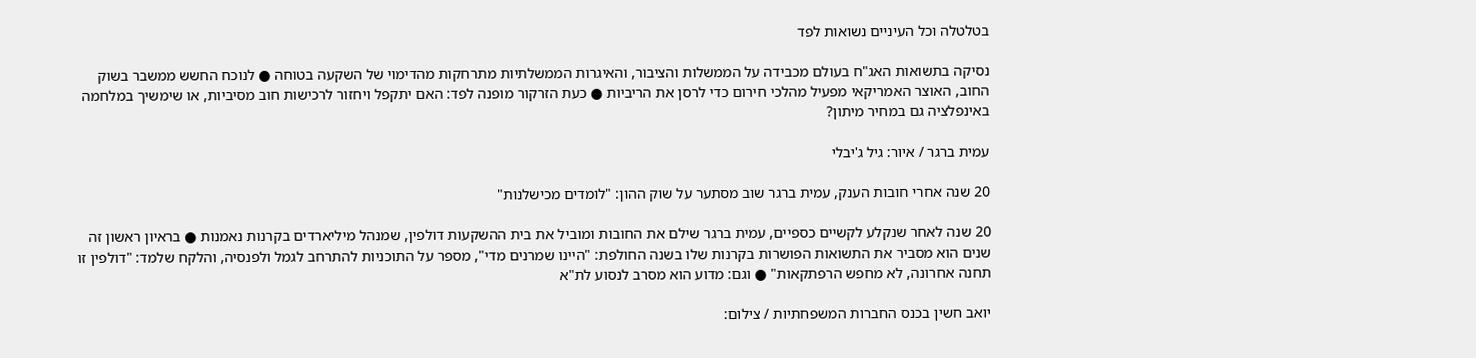בטלטלה וכל העיניים נשואות לפד

נסיקה בתשואות האג"ח בעולם מכבידה על הממשלות והציבור, והאיגרות הממשלתיות מתרחקות מהדימוי של השקעה בטוחה ● לנוכח החשש ממשבר בשוק החוב, האוצר האמריקאי מפעיל מהלכי חירום כדי לרסן את הריביות ● כעת הזרקור מופנה לפד: האם יתקפל ויחזור לרכישות חוב מסיביות, או שימשיך במלחמה באינפלציה גם במחיר מיתון?

עמית ברגר / איור: גיל ג'יבלי

20 שנה אחרי חובות הענק, עמית ברגר שוב מסתער על שוק ההון: "לומדים מכישלנות"

20 שנה לאחר שנקלע לקשיים כספיים, עמית ברגר שילם את החובות ומוביל את בית ההשקעות דולפין, שמנהל מיליארדים בקרנות נאמנות ● בראיון ראשון זה שנים הוא מסביר את התשואות הפושרות בקרנות שלו בשנה החולפת: "היינו שמרנים מדי", מספר על התוכניות להתרחב לגמל ולפנסיה, והלקח שלמד: "דולפין זו תחנה אחרונה, לא מחפש הרפתקאות" ● וגם: מדוע הוא מסרב לנסוע לת"א

יואב חשין בכנס החברות המשפחתיות / צילום: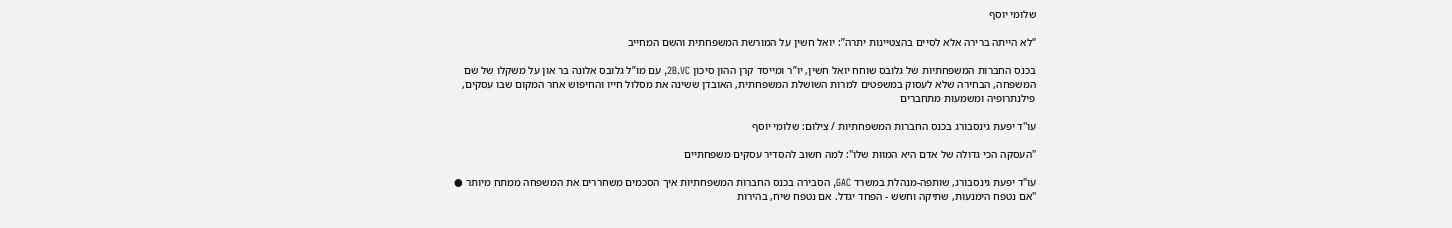שלומי יוסף

“לא הייתה ברירה אלא לסיים בהצטיינות יתרה”: יואל חשין על המורשת המשפחתית והשם המחייב

בכנס החברות המשפחתיות של גלובס שוחח יואל חשין, יו”ר ומייסד קרן ההון סיכון 2B.VC, עם מו”ל גלובס אלונה בר און על משקלו של שם המשפחה, הבחירה שלא לעסוק במשפטים למרות השושלת המשפחתית, האובדן ששינה את מסלול חייו והחיפוש אחר המקום שבו עסקים, פילנתרופיה ומשמעות מתחברים

עו''ד יפעת גינסבורג בכנס החברות המשפחתיות / צילום: שלומי יוסף

"העסקה הכי גדולה של אדם היא המוות שלו": למה חשוב להסדיר עסקים משפחתיים

עו"ד יפעת גינסבורג, שותפה-מנהלת במשרד GAC, הסבירה בכנס החברות המשפחתיות איך הסכמים משחררים את המשפחה ממתח מיותר ● "אם נטפח הימנעות, שתיקה וחשש - הפחד יגדל. אם נטפח שיח, בהירות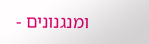ומנגנונים -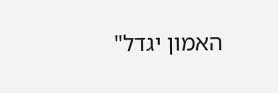האמון יגדל"